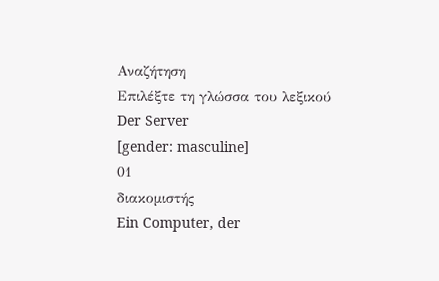Αναζήτηση
Επιλέξτε τη γλώσσα του λεξικού
Der Server
[gender: masculine]
01
διακομιστής
Ein Computer, der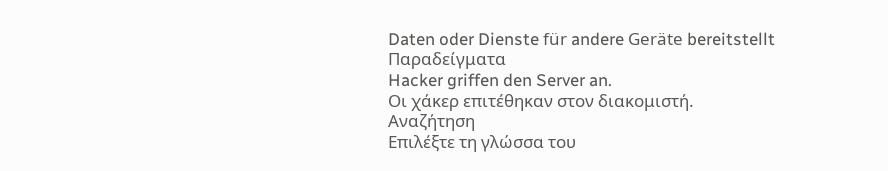Daten oder Dienste für andere Geräte bereitstellt
Παραδείγματα
Hacker griffen den Server an.
Οι χάκερ επιτέθηκαν στον διακομιστή.
Αναζήτηση
Επιλέξτε τη γλώσσα του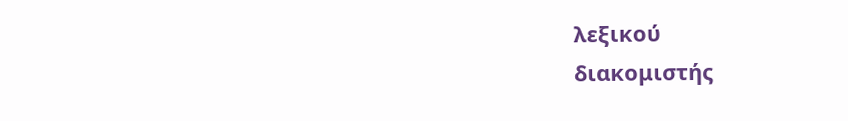λεξικού
διακομιστής